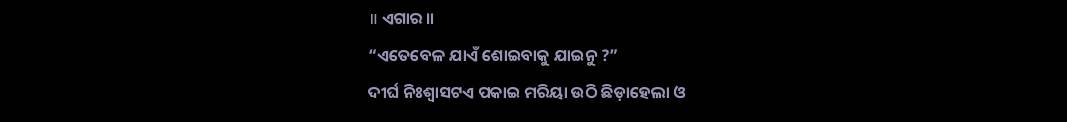॥ ଏଗାର ॥
“ଏତେବେଳ ଯାଏଁ ଶୋଇବାକୁ ଯାଇନୁ ?”
ଦୀର୍ଘ ନିଃଶ୍ବାସଟଏ ପକାଇ ମରିୟା ଉଠି ଛିଡ଼ାହେଲା ଓ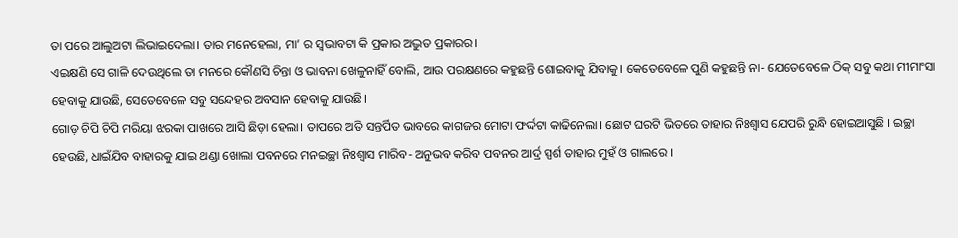ତା ପରେ ଆଲୁଅଟା ଲିଭାଇଦେଲା। ତାର ମନେହେଲା, ମା’ ର ସ୍ବଭାବଟା କି ପ୍ରକାର ଅଦ୍ଭୁତ ପ୍ରକାରର।
ଏଇକ୍ଷଣି ସେ ଗାଳି ଦେଉଥିଲେ ତା ମନରେ କୌଣସି ଚିନ୍ତା ଓ ଭାବନା ଖେଳୁନାହିଁ ବୋଲି, ଆଉ ପରକ୍ଷଣରେ କହୁଛନ୍ତି ଶୋଇବାକୁ ଯିବାକୁ। କେତେବେଳେ ପୁଣି କହୁଛନ୍ତି ନା- ଯେତେବେଳେ ଠିକ୍ ସବୁ କଥା ମୀମାଂସା ହେବାକୁ ଯାଉଛି, ସେତେବେଳେ ସବୁ ସନ୍ଦେହର ଅବସାନ ହେବାକୁ ଯାଉଛି।
ଗୋଡ଼ ଚିପି ଚିପି ମରିୟା ଝରକା ପାଖରେ ଆସି ଛିଡ଼ା ହେଲା। ତାପରେ ଅତି ସନ୍ତର୍ପିତ ଭାବରେ କାଗଜର ମୋଟା ଫର୍ଦ୍ଦଟା କାଢିନେଲା। ଛୋଟ ଘରଟି ଭିତରେ ତାହାର ନିଃଶ୍ବାସ ଯେପରି ରୁନ୍ଧି ହୋଇଆସୁଛି । ଇଚ୍ଛା ହେଉଛି, ଧାଇଁଯିବ ବାହାରକୁ ଯାଇ ଥଣ୍ଡା ଖୋଲା ପବନରେ ମନଇଚ୍ଛା ନିଃଶ୍ବାସ ମାରିବ- ଅନୁଭବ କରିବ ପବନର ଆର୍ଦ୍ର ସ୍ପର୍ଶ ତାହାର ମୁହଁ ଓ ଗାଲରେ ।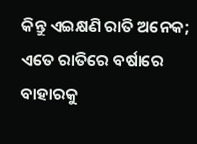କିନ୍ତୁ ଏଇକ୍ଷଣି ରାତି ଅନେକ; ଏତେ ରାତିରେ ବର୍ଷାରେ ବାହାରକୁ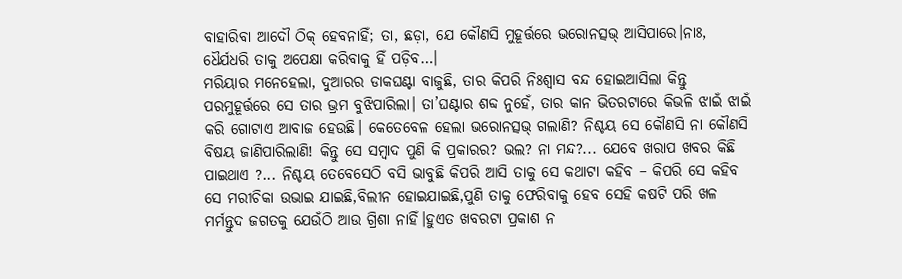ବାହାରିବା ଆଦୌ ଠିକ୍ ହେବନାହିଁ; ତା, ଛଡ଼ା, ଯେ କୌଣସି ମୁହୂର୍ତ୍ତରେ ଭରୋନତ୍ସଭ୍ ଆସିପାରେ।ନାଃ, ଧୈର୍ଯଧରି ତାକୁ ଅପେକ୍ଷା କରିବାକୁ ହିଁ ପଡ଼ିବ…।
ମରିୟାର ମନେହେଲା, ଦୁଆରର ଡାକଘଣ୍ଟା ବାଜୁଛି, ତାର କିପରି ନିଃଶ୍ବାସ ବନ୍ଦ ହୋଇଆସିଲା କିନ୍ତୁ ପରମୁହୂର୍ତ୍ତରେ ସେ ତାର ଭ୍ରମ ବୁଝିପାରିଲା। ତା’ଘଣ୍ଟାର ଶବ୍ଦ ନୁହେଁ, ତାର କାନ ଭିତରଟାରେ କିଭଳି ଝାଇଁ ଝାଇଁ କରି ଗୋଟାଏ ଆବାଜ ହେଉଛି। କେତେବେଳ ହେଲା ଭରୋନତ୍ସଭ୍ ଗଲାଣି? ନିଶ୍ଚୟ ସେ କୌଣସି ନା କୌଣସି ବିଷୟ ଜାଣିପାରିଲାଣି! କିନ୍ତୁ ସେ ସମ୍ବାଦ ପୁଣି କି ପ୍ରକାରର? ଭଲ? ନା ମନ୍ଦ?... ଯେବେ ଖରାପ ଖବର କିଛି ପାଇଥାଏ ?... ନିଶ୍ଚୟ ତେବେସେଠି ବସି ଭାବୁଛି କିପରି ଆସି ତାକୁ ସେ କଥାଟା କହିବ – କିପରି ସେ କହିବ ସେ ମରୀଚିକା ଉଭାଇ ଯାଇଛି,ବିଲୀନ ହୋଇଯାଇଛି,ପୁଣି ତାକୁ ଫେରିବାକୁ ହେବ ସେହି କଷଟି ପରି ଖଳ ମର୍ମନ୍ତୁଦ ଜଗତକୁ ଯେଉଁଠି ଆଉ ଗ୍ରିଶା ନାହିଁ।ହୁଏତ ଖବରଟା ପ୍ରକାଶ ନ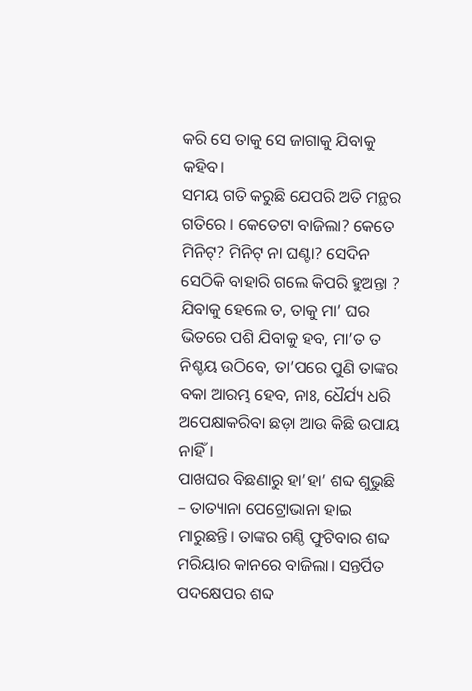କରି ସେ ତାକୁ ସେ ଜାଗାକୁ ଯିବାକୁ କହିବ।
ସମୟ ଗତି କରୁଛି ଯେପରି ଅତି ମନ୍ଥର ଗତିରେ । କେତେଟା ବାଜିଲା? କେତେ ମିନିଟ୍? ମିନିଟ୍ ନା ଘଣ୍ଟା? ସେଦିନ ସେଠିକି ବାହାରି ଗଲେ କିପରି ହୁଅନ୍ତା ? ଯିବାକୁ ହେଲେ ତ, ତାକୁ ମା’ ଘର ଭିତରେ ପଶି ଯିବାକୁ ହବ, ମା’ତ ତ ନିଶ୍ଚୟ ଉଠିବେ, ତା’ପରେ ପୁଣି ତାଙ୍କର ବକା ଆରମ୍ଭ ହେବ, ନାଃ, ଧୈର୍ଯ୍ୟ ଧରି ଅପେକ୍ଷାକରିବା ଛଡ଼ା ଆଉ କିଛି ଉପାୟ ନାହିଁ।
ପାଖଘର ବିଛଣାରୁ ହା’ହା’ ଶବ୍ଦ ଶୁଭୁଛି – ତାତ୍ୟାନା ପେଟ୍ରୋଭାନା ହାଇ ମାରୁଛନ୍ତି। ତାଙ୍କର ଗଣ୍ଠି ଫୁଟିବାର ଶବ୍ଦ ମରିୟାର କାନରେ ବାଜିଲା। ସନ୍ତର୍ପିତ ପଦକ୍ଷେପର ଶବ୍ଦ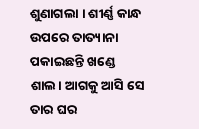ଶୁଣାଗଲା । ଶୀର୍ଣ୍ଣ କାନ୍ଧ ଉପରେ ତାତ୍ୟାନା ପକାଇଛନ୍ତି ଖଣ୍ଡେ ଶାଲ। ଆଗକୁ ଆସି ସେ ତାର ଘର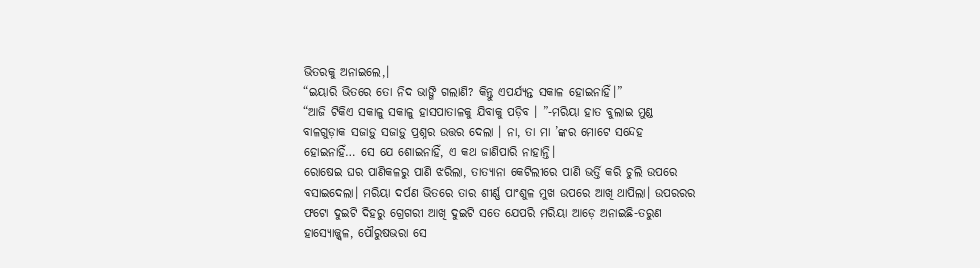ଭିତରକୁ ଅନାଇଲେ,।
“ଇୟାରି ଭିତରେ ତୋ ନିଦ ଭାଙ୍ଗି ଗଲାଣି? କିନ୍ତୁ ଏପର୍ଯ୍ୟନ୍ତ ସକାଳ ହୋଇନାହିଁ।”
“ଆଜି ଟିକିଏ ସକାଳୁ ସକାଳୁ ହାସପାତାଳକୁ ଯିବାକୁ ପଡ଼ିବ । ”-ମରିୟା ହାତ ବୁଲାଇ ମୁଣ୍ଡ ବାଳଗୁଡ଼ାକ ସଜାଡ଼ୁ ସଜାଡ଼ୁ ପ୍ରଶ୍ନର ଉତ୍ତର ଦେଲା । ନା, ତା ମା ’ଙ୍କର ମୋଟେ ସନ୍ଦେହ ହୋଇନାହିଁ… ସେ ଯେ ଶୋଇନାହିଁ, ଏ କଥ ଜାଣିପାରି ନାହାନ୍ତି।
ରୋଷେଇ ଘର ପାଣିକଳରୁ ପାଣି ଝରିଲା, ତାତ୍ୟାନା କେଟିଲୀରେ ପାଣି ଭର୍ତ୍ତି କରି ଚୁଲି ଉପରେ ବସାଇଦେଲା। ମରିୟା ଦର୍ପଣ ଭିତରେ ତାର ଶୀର୍ଣ୍ଣ ପାଂଶୁଳ ମୁଖ ଉପରେ ଆଖି ଥାପିଲା। ଉପରରର ଫଟୋ ଦୁଇଟି ଦିହରୁ ଗ୍ରେଗରୀ ଆଖି ଦୁଇଟି ସତେ ଯେପରି ମରିୟା ଆଡ଼େ ଅନାଇଛି-ତରୁଣ ହାସ୍ୟୋଜ୍ଜ୍ବଳ, ପୌରୁଷଭରା ସେ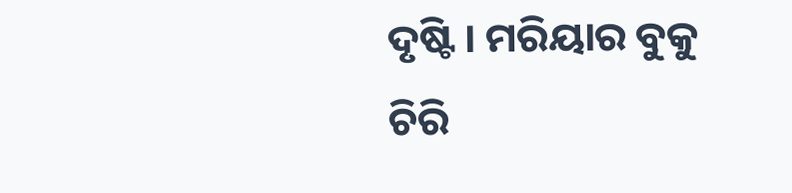ଦୃଷ୍ଟି । ମରିୟାର ବୁକୁ ଚିରି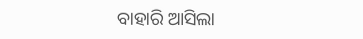ବାହାରି ଆସିଲା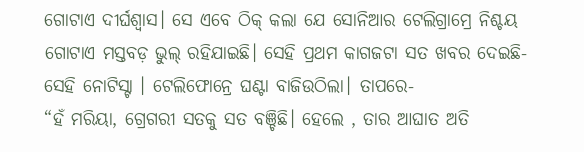ଗୋଟାଏ ଦୀର୍ଘଶ୍ବାସ। ସେ ଏବେ ଠିକ୍ କଲା ଯେ ସୋନିଆର ଟେଲିଗ୍ରାମ୍ରେ ନିଶ୍ଚୟ ଗୋଟାଏ ମସ୍ତବଡ଼ ଭୁଲ୍ ରହିଯାଇଛି। ସେହି ପ୍ରଥମ କାଗଜଟା ସତ ଖବର ଦେଇଛି- ସେହି ନୋଟିସ୍ଟା । ଟେଲିଫୋନ୍ରେ ଘଣ୍ଟା ବାଜିଉଠିଲା। ତାପରେ-
“ହଁ ମରିୟା, ଗ୍ରେଗରୀ ସତକୁ ସତ ବଞ୍ଚିଛି। ହେଲେ , ତାର ଆଘାତ ଅତି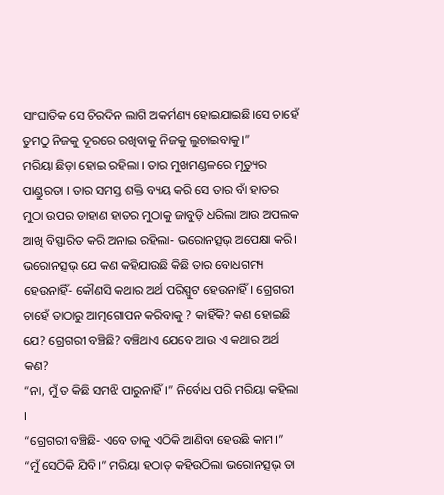ସାଂଘାତିକ ସେ ଚିରଦିନ ଲାଗି ଅକର୍ମଣ୍ୟ ହୋଇଯାଇଛି।ସେ ଚାହେଁ ତୁମଠୁ ନିଜକୁ ଦୂରରେ ରଖିବାକୁ ନିଜକୁ ଲୁଚାଇବାକୁ।”
ମରିୟା ଛିଡ଼ା ହୋଇ ରହିଲା । ତାର ମୁଖମଣ୍ଡଳରେ ମୃତ୍ୟୁର ପାଣ୍ଡୁରତା । ତାର ସମସ୍ତ ଶକ୍ତି ବ୍ୟୟ କରି ସେ ତାର ବାଁ ହାତର ମୁଠା ଉପର ଡାହାଣ ହାତର ମୁଠାକୁ ଜାବୁଡ଼ି ଧରିଲା ଆଉ ଅପଲକ ଆଖି ବିସ୍ଫାରିତ କରି ଅନାଇ ରହିଲା- ଭରୋନତ୍ସଭ୍ ଅପେକ୍ଷା କରି।
ଭରୋନତ୍ସଭ୍ ଯେ କଣ କହିଯାଉଛି କିଛି ତାର ବୋଧଗମ୍ୟ ହେଉନାହିଁ- କୌଣସି କଥାର ଅର୍ଥ ପରିସ୍ପୁଟ ହେଉନାହିଁ। ଗ୍ରେଗରୀ ଚାହେଁ ତାଠାରୁ ଆତ୍ମଗୋପନ କରିବାକୁ ? କାହିଁକି? କଣ ହୋଇଛି ଯେ? ଗ୍ରେଗରୀ ବଞ୍ଚିଛି? ବଞ୍ଚିଥାଏ ଯେବେ ଆଉ ଏ କଥାର ଅର୍ଥ କଣ?
“ନା, ମୁଁ ତ କିଛି ସମଝି ପାରୁନାହିଁ।” ନିର୍ବୋଧ ପରି ମରିୟା କହିଲା ।
“ଗ୍ରେଗରୀ ବଞ୍ଚିଛି- ଏବେ ତାକୁ ଏଠିକି ଆଣିବା ହେଉଛି କାମ।”
“ମୁଁ ସେଠିକି ଯିବି।” ମରିୟା ହଠାତ୍ କହିଉଠିଲା ଭରୋନତ୍ସଭ୍ ତା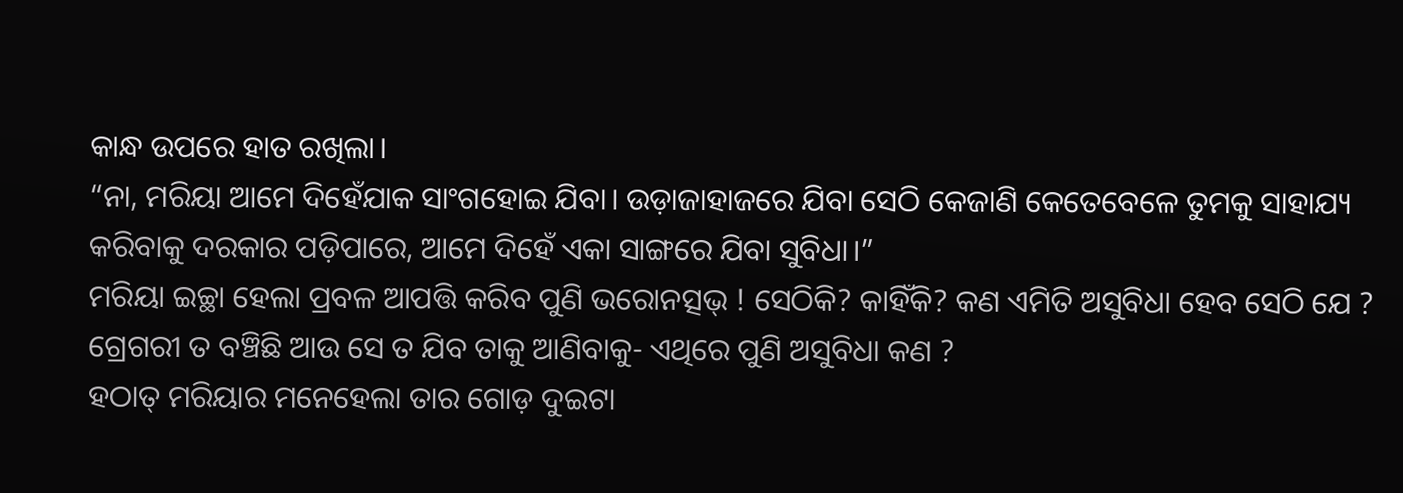କାନ୍ଧ ଉପରେ ହାତ ରଖିଲା।
“ନା, ମରିୟା ଆମେ ଦିହେଁଯାକ ସାଂଗହୋଇ ଯିବା। ଉଡ଼ାଜାହାଜରେ ଯିବା ସେଠି କେଜାଣି କେତେବେଳେ ତୁମକୁ ସାହାଯ୍ୟ କରିବାକୁ ଦରକାର ପଡ଼ିପାରେ, ଆମେ ଦିହେଁ ଏକା ସାଙ୍ଗରେ ଯିବା ସୁବିଧା।”
ମରିୟା ଇଚ୍ଛା ହେଲା ପ୍ରବଳ ଆପତ୍ତି କରିବ ପୁଣି ଭରୋନତ୍ସଭ୍ ! ସେଠିକି? କାହିଁକି? କଣ ଏମିତି ଅସୁବିଧା ହେବ ସେଠି ଯେ ? ଗ୍ରେଗରୀ ତ ବଞ୍ଚିଛି ଆଉ ସେ ତ ଯିବ ତାକୁ ଆଣିବାକୁ- ଏଥିରେ ପୁଣି ଅସୁବିଧା କଣ ?
ହଠାତ୍ ମରିୟାର ମନେହେଲା ତାର ଗୋଡ଼ ଦୁଇଟା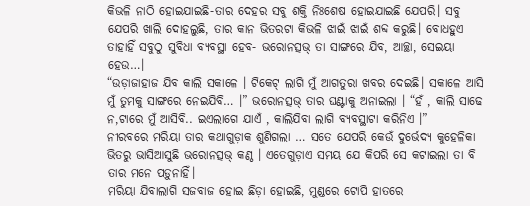କିଭଳି ନାଠି ହୋଇଯାଇଛି-ତାର ଦେହର ସବୁ ଶକ୍ତି ନିଃଶେଷ ହୋଇଯାଇଛି ଯେପରି। ସବୁ ଯେପରି ଖାଲି ଦୋହଲୁଛି, ତାର କାନ ଭିତରଟା କିଭଳି ଝାଇଁ ଝାଇଁ ଶବ୍ଦ କରୁଛି। ବୋଧହୁଏ ତାହାହିଁ ସବୁଠୁ ସୁବିଧା ବ୍ୟବସ୍ଥା ହେବ- ଭରୋନତ୍ସଭ୍ ତା ସାଙ୍ଗରେ ଯିବ, ଆଚ୍ଛା, ସେଇୟା ହେଉ…।
“ଉଡ଼ାଜାହାଜ ଯିବ କାଲି ସକାଳେ । ଟିକେଟ୍ ଲାଗି ମୁଁ ଆଗତୁରା ଖବର ଦେଇଛି। ସକାଳେ ଆସି ମୁଁ ତୁମକୁ ସାଙ୍ଗରେ ନେଇଯିବି… ।” ଭରୋନତ୍ସଭ୍ ତାର ଘଣ୍ଟାକୁ ଅନାଇଲା । “ହଁ , କାଲି ସାଢେ ନ,ଟାରେ ମୁଁ ଆସିବି.. ଇଏଲାଗେ ଯାଏଁ , କାଲିଯିବା ଲାଗି ବ୍ୟବସ୍ଥାଟା କରିନିଏ ।”
ନୀରବରେ ମରିୟା ତାର କଥାଗୁଡ଼ାକ ଶୁଣିଗଲା … ସତେ ଯେପରି କେଉଁ ଦୁର୍ଭେଦ୍ୟ କୁହେଳିକା ଭିତରୁ ଭାସିଆସୁଛି ଭରୋନତ୍ସଭ୍ କଣ୍ଠ । ଏତେଗୁଡ଼ାଏ ସମୟ ଯେ କିପରି ସେ କଟାଇଲା ତା ବି ତାର ମନେ ପଡ଼ୁନାହିଁ।
ମରିୟା ଯିବାଲାଗି ସଜବାଜ ହୋଇ ଛିଡ଼ା ହୋଇଛି, ମୁଣ୍ଡରେ ଟୋପି ହାତରେ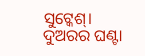ସୁଟ୍କେଶ୍। ଦୁଅରର ଘଣ୍ଟା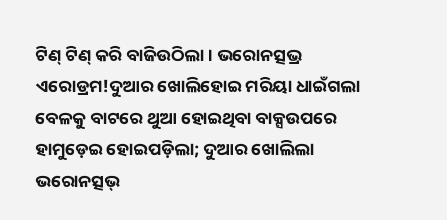ଟିଣ୍ ଟିଣ୍ କରି ବାଜିଉଠିଲା। ଭରୋନତ୍ସଭ୍ର ଏରୋଡ୍ରମ!ଦୁଆର ଖୋଲିହୋଇ ମରିୟା ଧାଇଁଗଲା ବେଳକୁ ବାଟରେ ଥୁଆ ହୋଇଥିବା ବାକ୍ସଉପରେ ହାମୁଡ଼େଇ ହୋଇପଡ଼ିଲା; ଦୁଆର ଖୋଲିଲା ଭରୋନତ୍ସଭ୍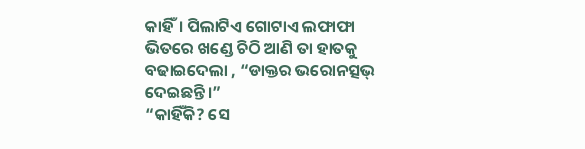କାହିଁ। ପିଲାଟିଏ ଗୋଟାଏ ଲଫାଫା ଭିତରେ ଖଣ୍ଡେ ଚିଠି ଆଣି ତା ହାତକୁ ବଢାଇଦେଲା , “ଡାକ୍ତର ଭରୋନତ୍ସଭ୍ ଦେଇଛନ୍ତି।”
“କାହିଁକି? ସେ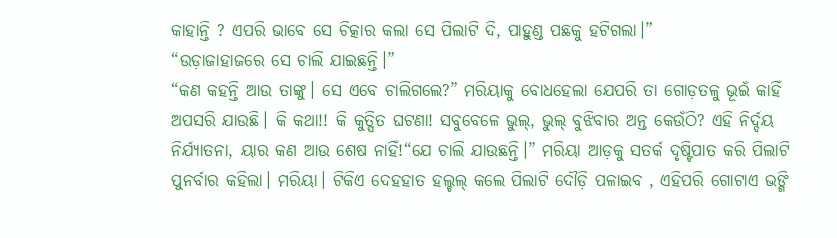କାହାନ୍ତି ? ଏପରି ଭାବେ ସେ ଚିତ୍କାର କଲା ସେ ପିଲାଟି ଦି, ପାହୁଣ୍ଡ ପଛକୁ ହଟିଗଲା।”
“ଉଡ଼ାଜାହାଜରେ ସେ ଚାଲି ଯାଇଛନ୍ତି।”
“କଣ କହନ୍ତି ଆଉ ତାଙ୍କୁ। ସେ ଏବେ ଚାଲିଗଲେ?” ମରିୟାକୁ ବୋଧହେଲା ଯେପରି ତା ଗୋଡ଼ତଳୁ ଭୂଇଁ କାହିଁ ଅପସରି ଯାଉଛି। କି କଥା!! କି କୁତ୍ସିତ ଘଟଣା! ସବୁବେଳେ ଭୁଲ୍, ଭୁଲ୍ ବୁଝିବାର ଅନ୍ତ କେଉଁଠି? ଏହି ନିର୍ଦ୍ଦୟ ନିର୍ଯ୍ୟାତନା, ୟାର କଣ ଆଉ ଶେଷ ନାହିଁ!“ଯେ ଚାଲି ଯାଉଛନ୍ତି।” ମରିୟା ଆଡ଼କୁ ସତର୍କ ଦୃଷ୍ଟିପାତ କରି ପିଲାଟି ପୁନର୍ବାର କହିଲା। ମରିୟା। ଟିକିଏ ଦେହହାତ ହଲ୍ଚଲ୍ କଲେ ପିଲାଟି ଦୌଡ଼ି ପଳାଇବ , ଏହିପରି ଗୋଟାଏ ଭଙ୍ଗି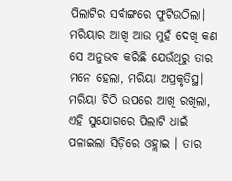ପିଲାଟିର ସର୍ବାଙ୍ଗରେ ଫୁଟିଉଠିଲା। ମରିୟାର ଆଖି ଆଉ ମୁହଁ ଦେଖି କଣ ସେ ଅନୁଭବ କରିଛି ଯେଉଁଥିରୁ ତାର ମନେ ହେଲା, ମରିୟା ଅପ୍ରକୃତିସ୍ଥ। ମରିୟା ଚିଠି ଉପରେ ଆଖି ରଖିଲା, ଏହି ସୁଯୋଗରେ ପିଲାଟି ଧାଇଁ ପଳାଇଲା ସିଡ଼ିରେ ଓହ୍ଲାଇ । ତାର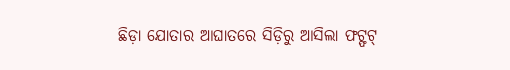ଛିଡ଼ା ଯୋତାର ଆଘାତରେ ସିଡ଼ିରୁ ଆସିଲା ଫଟ୍ଫଟ୍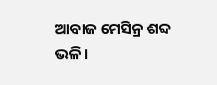ଆବାଜ ମେସିନ୍ର ଶବ୍ଦ ଭଳି।